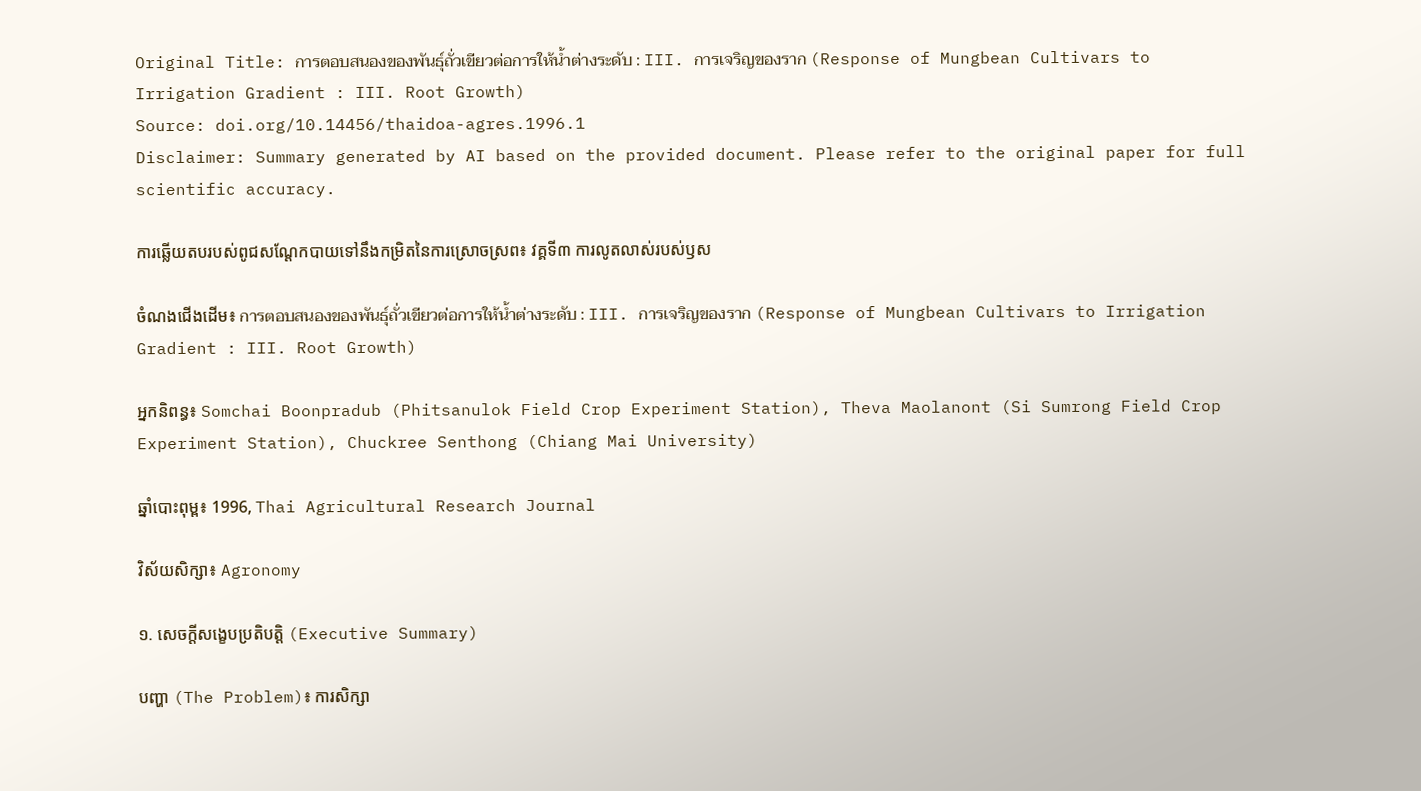Original Title: การตอบสนองของพันธุ์ถั่วเขียวต่อการให้น้ำต่างระดับ : III. การเจริญของราก (Response of Mungbean Cultivars to Irrigation Gradient : III. Root Growth)
Source: doi.org/10.14456/thaidoa-agres.1996.1
Disclaimer: Summary generated by AI based on the provided document. Please refer to the original paper for full scientific accuracy.

ការឆ្លើយតបរបស់ពូជសណ្តែកបាយទៅនឹងកម្រិតនៃការស្រោចស្រព៖ វគ្គទី៣ ការលូតលាស់របស់ឫស

ចំណងជើងដើម៖ การตอบสนองของพันธุ์ถั่วเขียวต่อการให้น้ำต่างระดับ : III. การเจริญของราก (Response of Mungbean Cultivars to Irrigation Gradient : III. Root Growth)

អ្នកនិពន្ធ៖ Somchai Boonpradub (Phitsanulok Field Crop Experiment Station), Theva Maolanont (Si Sumrong Field Crop Experiment Station), Chuckree Senthong (Chiang Mai University)

ឆ្នាំបោះពុម្ព៖ 1996, Thai Agricultural Research Journal

វិស័យសិក្សា៖ Agronomy

១. សេចក្តីសង្ខេបប្រតិបត្តិ (Executive Summary)

បញ្ហា (The Problem)៖ ការសិក្សា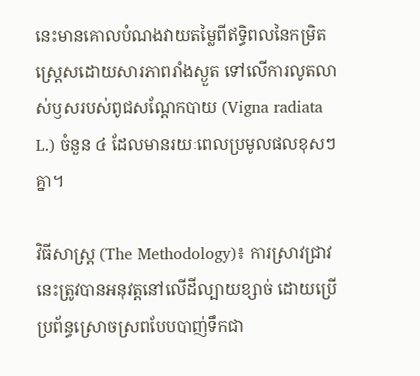នេះមានគោលបំណងវាយតម្លៃពីឥទ្ធិពលនៃកម្រិតស្ត្រេសដោយសារភាពរាំងស្ងួត ទៅលើការលូតលាស់ឫសរបស់ពូជសណ្តែកបាយ (Vigna radiata L.) ចំនួន ៤ ដែលមានរយៈពេលប្រមូលផលខុសៗគ្នា។

វិធីសាស្ត្រ (The Methodology)៖ ការស្រាវជ្រាវនេះត្រូវបានអនុវត្តនៅលើដីល្បាយខ្សាច់ ដោយប្រើប្រព័ន្ធស្រោចស្រពបែបបាញ់ទឹកជា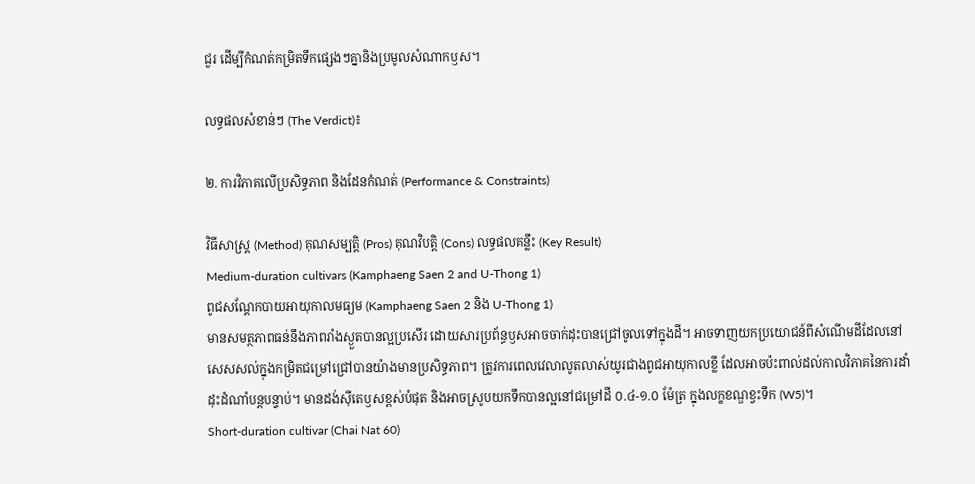ជួរ ដើម្បីកំណត់កម្រិតទឹកផ្សេងៗគ្នានិងប្រមូលសំណាកឫស។

លទ្ធផលសំខាន់ៗ (The Verdict)៖

២. ការវិភាគលើប្រសិទ្ធភាព និងដែនកំណត់ (Performance & Constraints)

វិធីសាស្ត្រ (Method) គុណសម្បត្តិ (Pros) គុណវិបត្តិ (Cons) លទ្ធផលគន្លឹះ (Key Result)
Medium-duration cultivars (Kamphaeng Saen 2 and U-Thong 1)
ពូជសណ្តែកបាយអាយុកាលមធ្យម (Kamphaeng Saen 2 និង U-Thong 1)
មានសមត្ថភាពធន់នឹងភាពរាំងស្ងួតបានល្អប្រសើរ ដោយសារប្រព័ន្ធឫសអាចចាក់ដុះបានជ្រៅចូលទៅក្នុងដី។ អាចទាញយកប្រយោជន៍ពីសំណើមដីដែលនៅសេសសល់ក្នុងកម្រិតជម្រៅជ្រៅបានយ៉ាងមានប្រសិទ្ធភាព។ ត្រូវការពេលវេលាលូតលាស់យូរជាងពូជអាយុកាលខ្លី ដែលអាចប៉ះពាល់ដល់កាលវិភាគនៃការដាំដុះដំណាំបន្តបន្ទាប់។ មានដង់ស៊ីតេឫសខ្ពស់បំផុត និងអាចស្រូបយកទឹកបានល្អនៅជម្រៅដី ០.៤-១.០ ម៉ែត្រ ក្នុងលក្ខខណ្ឌខ្វះទឹក (W5)។
Short-duration cultivar (Chai Nat 60)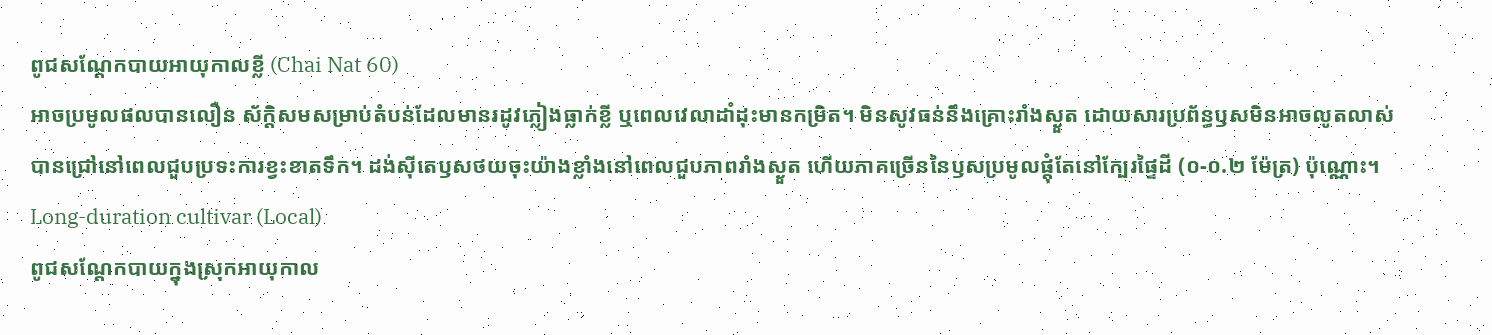ពូជសណ្តែកបាយអាយុកាលខ្លី (Chai Nat 60)
អាចប្រមូលផលបានលឿន ស័ក្តិសមសម្រាប់តំបន់ដែលមានរដូវភ្លៀងធ្លាក់ខ្លី ឬពេលវេលាដាំដុះមានកម្រិត។ មិនសូវធន់នឹងគ្រោះរាំងស្ងួត ដោយសារប្រព័ន្ធឫសមិនអាចលូតលាស់បានជ្រៅនៅពេលជួបប្រទះការខ្វះខាតទឹក។ ដង់ស៊ីតេឫសថយចុះយ៉ាងខ្លាំងនៅពេលជួបភាពរាំងស្ងួត ហើយភាគច្រើននៃឫសប្រមូលផ្តុំតែនៅក្បែរផ្ទៃដី (០-០.២ ម៉ែត្រ) ប៉ុណ្ណោះ។
Long-duration cultivar (Local)
ពូជសណ្តែកបាយក្នុងស្រុកអាយុកាល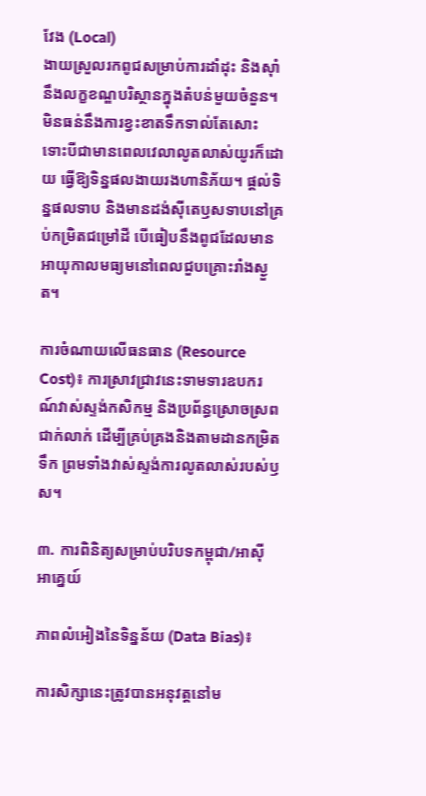វែង (Local)
ងាយស្រួលរកពូជសម្រាប់ការដាំដុះ និងស៊ាំនឹងលក្ខខណ្ឌបរិស្ថានក្នុងតំបន់មួយចំនួន។ មិនធន់នឹងការខ្វះខាតទឹកទាល់តែសោះ ទោះបីជាមានពេលវេលាលូតលាស់យូរក៏ដោយ ធ្វើឱ្យទិន្នផលងាយរងហានិភ័យ។ ផ្តល់ទិន្នផលទាប និងមានដង់ស៊ីតេឫសទាបនៅគ្រប់កម្រិតជម្រៅដី បើធៀបនឹងពូជដែលមានអាយុកាលមធ្យមនៅពេលជួបគ្រោះរាំងស្ងួត។

ការចំណាយលើធនធាន (Resource Cost)៖ ការស្រាវជ្រាវនេះទាមទារឧបករណ៍វាស់ស្ទង់កសិកម្ម និងប្រព័ន្ធស្រោចស្រពជាក់លាក់ ដើម្បីគ្រប់គ្រងនិងតាមដានកម្រិតទឹក ព្រមទាំងវាស់ស្ទង់ការលូតលាស់របស់ឫស។

៣. ការពិនិត្យសម្រាប់បរិបទកម្ពុជា/អាស៊ីអាគ្នេយ៍

ភាពលំអៀងនៃទិន្នន័យ (Data Bias)៖

ការសិក្សានេះត្រូវបានអនុវត្តនៅម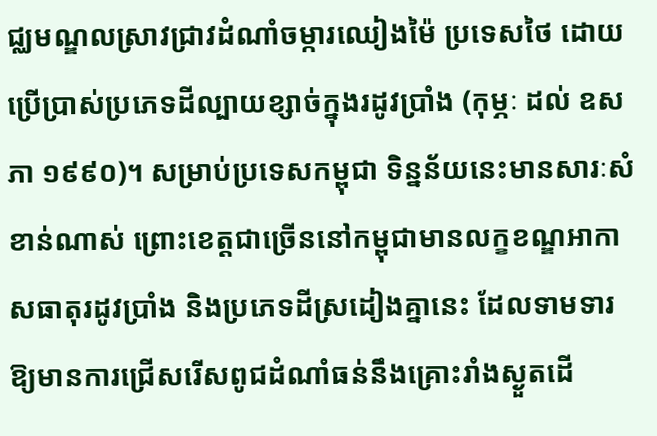ជ្ឈមណ្ឌលស្រាវជ្រាវដំណាំចម្ការឈៀងម៉ៃ ប្រទេសថៃ ដោយប្រើប្រាស់ប្រភេទដីល្បាយខ្សាច់ក្នុងរដូវប្រាំង (កុម្ភៈ ដល់ ឧសភា ១៩៩០)។ សម្រាប់ប្រទេសកម្ពុជា ទិន្នន័យនេះមានសារៈសំខាន់ណាស់ ព្រោះខេត្តជាច្រើននៅកម្ពុជាមានលក្ខខណ្ឌអាកាសធាតុរដូវប្រាំង និងប្រភេទដីស្រដៀងគ្នានេះ ដែលទាមទារឱ្យមានការជ្រើសរើសពូជដំណាំធន់នឹងគ្រោះរាំងស្ងួតដើ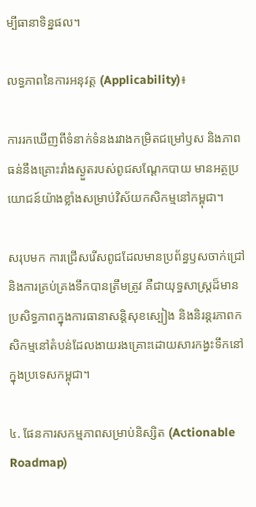ម្បីធានាទិន្នផល។

លទ្ធភាពនៃការអនុវត្ត (Applicability)៖

ការរកឃើញពីទំនាក់ទំនងរវាងកម្រិតជម្រៅឫស និងភាពធន់នឹងគ្រោះរាំងស្ងួតរបស់ពូជសណ្តែកបាយ មានអត្ថប្រយោជន៍យ៉ាងខ្លាំងសម្រាប់វិស័យកសិកម្មនៅកម្ពុជា។

សរុបមក ការជ្រើសរើសពូជដែលមានប្រព័ន្ធឫសចាក់ជ្រៅ និងការគ្រប់គ្រងទឹកបានត្រឹមត្រូវ គឺជាយុទ្ធសាស្ត្រដ៏មានប្រសិទ្ធភាពក្នុងការធានាសន្តិសុខស្បៀង និងនិរន្តរភាពកសិកម្មនៅតំបន់ដែលងាយរងគ្រោះដោយសារកង្វះទឹកនៅក្នុងប្រទេសកម្ពុជា។

៤. ផែនការសកម្មភាពសម្រាប់និស្សិត (Actionable Roadmap)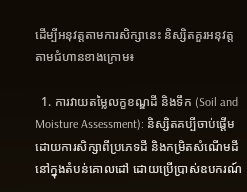ដើម្បីអនុវត្តតាមការសិក្សានេះ និស្សិតគួរអនុវត្តតាមជំហានខាងក្រោម៖

  1. ការវាយតម្លៃលក្ខខណ្ឌដី និងទឹក (Soil and Moisture Assessment): និស្សិតគប្បីចាប់ផ្តើមដោយការសិក្សាពីប្រភេទដី និងកម្រិតសំណើមដីនៅក្នុងតំបន់គោលដៅ ដោយប្រើប្រាស់ឧបករណ៍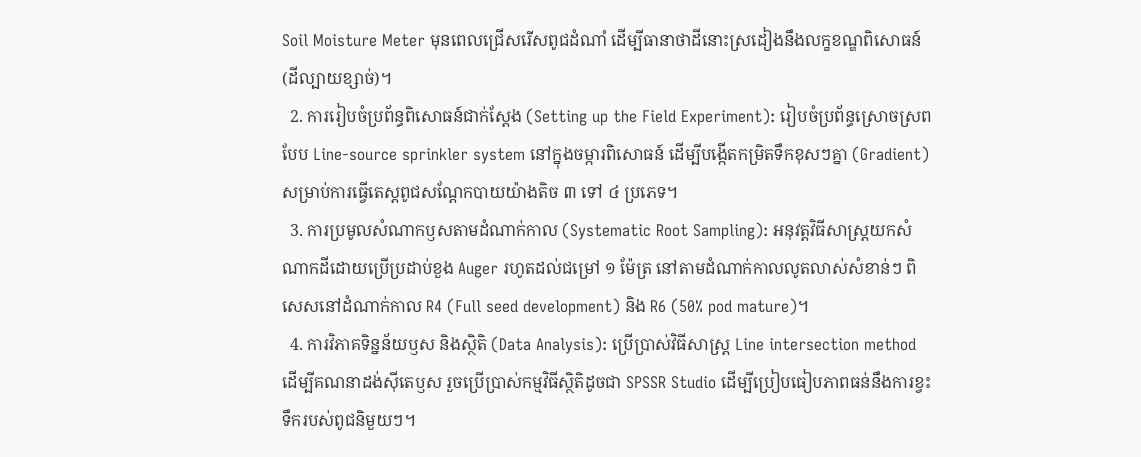Soil Moisture Meter មុនពេលជ្រើសរើសពូជដំណាំ ដើម្បីធានាថាដីនោះស្រដៀងនឹងលក្ខខណ្ឌពិសោធន៍ (ដីល្បាយខ្សាច់)។
  2. ការរៀបចំប្រព័ន្ធពិសោធន៍ជាក់ស្តែង (Setting up the Field Experiment): រៀបចំប្រព័ន្ធស្រោចស្រពបែប Line-source sprinkler system នៅក្នុងចម្ការពិសោធន៍ ដើម្បីបង្កើតកម្រិតទឹកខុសៗគ្នា (Gradient) សម្រាប់ការធ្វើតេស្តពូជសណ្តែកបាយយ៉ាងតិច ៣ ទៅ ៤ ប្រភេទ។
  3. ការប្រមូលសំណាកឫសតាមដំណាក់កាល (Systematic Root Sampling): អនុវត្តវិធីសាស្ត្រយកសំណាកដីដោយប្រើប្រដាប់ខួង Auger រហូតដល់ជម្រៅ ១ ម៉ែត្រ នៅតាមដំណាក់កាលលូតលាស់សំខាន់ៗ ពិសេសនៅដំណាក់កាល R4 (Full seed development) និង R6 (50% pod mature)។
  4. ការវិភាគទិន្នន័យឫស និងស្ថិតិ (Data Analysis): ប្រើប្រាស់វិធីសាស្ត្រ Line intersection method ដើម្បីគណនាដង់ស៊ីតេឫស រួចប្រើប្រាស់កម្មវិធីស្ថិតិដូចជា SPSSR Studio ដើម្បីប្រៀបធៀបភាពធន់នឹងការខ្វះទឹករបស់ពូជនិមួយៗ។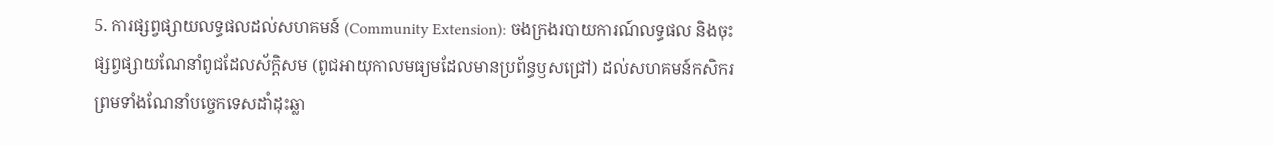5. ការផ្សព្វផ្សាយលទ្ធផលដល់សហគមន៍ (Community Extension): ចងក្រងរបាយការណ៍លទ្ធផល និងចុះផ្សព្វផ្សាយណែនាំពូជដែលស័ក្តិសម (ពូជអាយុកាលមធ្យមដែលមានប្រព័ន្ធឫសជ្រៅ) ដល់សហគមន៍កសិករ ព្រមទាំងណែនាំបច្ចេកទេសដាំដុះឆ្លា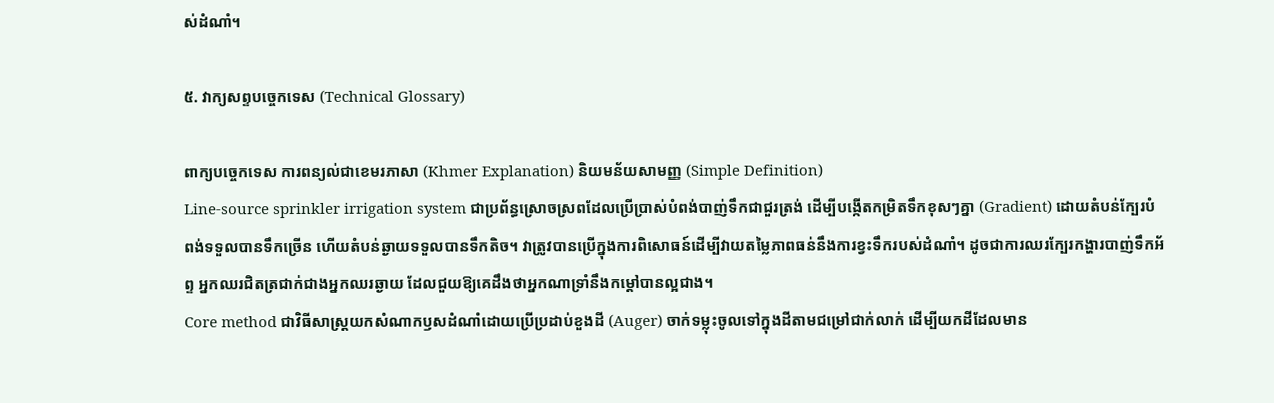ស់ដំណាំ។

៥. វាក្យសព្ទបច្ចេកទេស (Technical Glossary)

ពាក្យបច្ចេកទេស ការពន្យល់ជាខេមរភាសា (Khmer Explanation) និយមន័យសាមញ្ញ (Simple Definition)
Line-source sprinkler irrigation system ជាប្រព័ន្ធស្រោចស្រពដែលប្រើប្រាស់បំពង់បាញ់ទឹកជាជួរត្រង់ ដើម្បីបង្កើតកម្រិតទឹកខុសៗគ្នា (Gradient) ដោយតំបន់ក្បែរបំពង់ទទួលបានទឹកច្រើន ហើយតំបន់ឆ្ងាយទទួលបានទឹកតិច។ វាត្រូវបានប្រើក្នុងការពិសោធន៍ដើម្បីវាយតម្លៃភាពធន់នឹងការខ្វះទឹករបស់ដំណាំ។ ដូចជាការឈរក្បែរកង្ហារបាញ់ទឹកអ័ព្ទ អ្នកឈរជិតត្រជាក់ជាងអ្នកឈរឆ្ងាយ ដែលជួយឱ្យគេដឹងថាអ្នកណាទ្រាំនឹងកម្តៅបានល្អជាង។
Core method ជាវិធីសាស្ត្រយកសំណាកឫសដំណាំដោយប្រើប្រដាប់ខួងដី (Auger) ចាក់ទម្លុះចូលទៅក្នុងដីតាមជម្រៅជាក់លាក់ ដើម្បីយកដីដែលមាន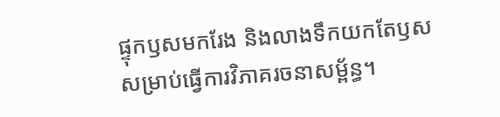ផ្ទុកឫសមករែង និងលាងទឹកយកតែឫសសម្រាប់ធ្វើការវិភាគរចនាសម្ព័ន្ធ។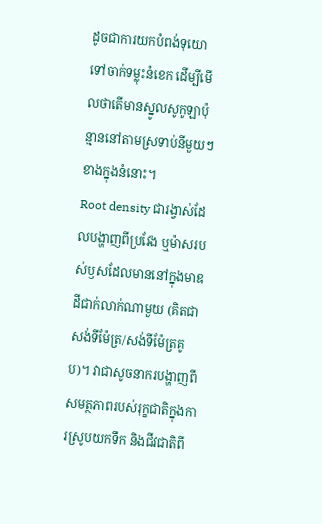ដូចជាការយកបំពង់ទុយោទៅចាក់ទម្លុះនំខេក ដើម្បីមើលថាតើមានស្នូលសូកូឡាប៉ុន្មាននៅតាមស្រទាប់នីមួយៗខាងក្នុងនំនោះ។
Root density ជារង្វាស់ដែលបង្ហាញពីប្រវែង ឬម៉ាសរបស់ឫសដែលមាននៅក្នុងមាឌដីជាក់លាក់ណាមួយ (គិតជា សង់ទីម៉ែត្រ/សង់ទីម៉ែត្រគូប)។ វាជាសូចនាករបង្ហាញពីសមត្ថភាពរបស់រុក្ខជាតិក្នុងការស្រូបយកទឹក និងជីវជាតិពី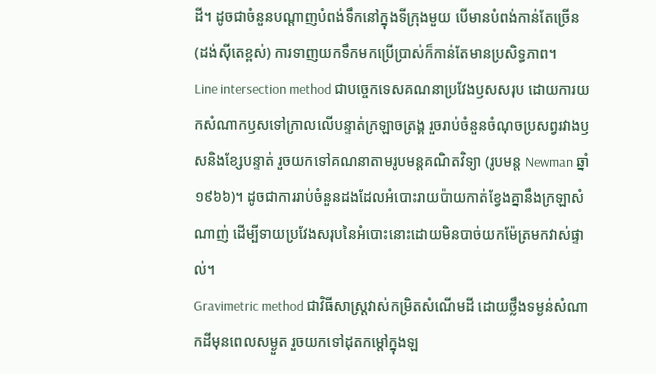ដី។ ដូចជាចំនួនបណ្តាញបំពង់ទឹកនៅក្នុងទីក្រុងមួយ បើមានបំពង់កាន់តែច្រើន (ដង់ស៊ីតេខ្ពស់) ការទាញយកទឹកមកប្រើប្រាស់ក៏កាន់តែមានប្រសិទ្ធភាព។
Line intersection method ជាបច្ចេកទេសគណនាប្រវែងឫសសរុប ដោយការយកសំណាកឫសទៅក្រាលលើបន្ទាត់ក្រឡាចត្រង្គ រួចរាប់ចំនួនចំណុចប្រសព្វរវាងឫសនិងខ្សែបន្ទាត់ រួចយកទៅគណនាតាមរូបមន្តគណិតវិទ្យា (រូបមន្ត Newman ឆ្នាំ ១៩៦៦)។ ដូចជាការរាប់ចំនួនដងដែលអំបោះរាយប៉ាយកាត់ខ្វែងគ្នានឹងក្រឡាសំណាញ់ ដើម្បីទាយប្រវែងសរុបនៃអំបោះនោះដោយមិនបាច់យកម៉ែត្រមកវាស់ផ្ទាល់។
Gravimetric method ជាវិធីសាស្ត្រវាស់កម្រិតសំណើមដី ដោយថ្លឹងទម្ងន់សំណាកដីមុនពេលសម្ងួត រួចយកទៅដុតកម្តៅក្នុងឡ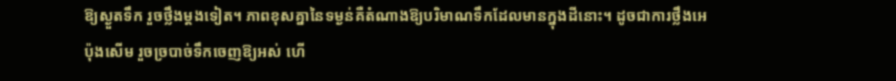ឱ្យស្ងួតទឹក រួចថ្លឹងម្តងទៀត។ ភាពខុសគ្នានៃទម្ងន់គឺតំណាងឱ្យបរិមាណទឹកដែលមានក្នុងដីនោះ។ ដូចជាការថ្លឹងអេប៉ុងសើម រួចច្របាច់ទឹកចេញឱ្យអស់ ហើ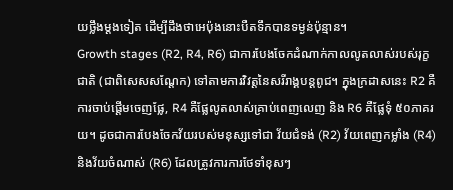យថ្លឹងម្តងទៀត ដើម្បីដឹងថាអេប៉ុងនោះបឺតទឹកបានទម្ងន់ប៉ុន្មាន។
Growth stages (R2, R4, R6) ជាការបែងចែកដំណាក់កាលលូតលាស់របស់រុក្ខជាតិ (ជាពិសេសសណ្តែក) ទៅតាមការវិវត្តនៃសរីរាង្គបន្តពូជ។ ក្នុងក្រដាសនេះ R2 គឺការចាប់ផ្តើមចេញផ្លែ, R4 គឺផ្លែលូតលាស់គ្រាប់ពេញលេញ និង R6 គឺផ្លែទុំ ៥០ភាគរយ។ ដូចជាការបែងចែកវ័យរបស់មនុស្សទៅជា វ័យជំទង់ (R2) វ័យពេញកម្លាំង (R4) និងវ័យចំណាស់ (R6) ដែលត្រូវការការថែទាំខុសៗ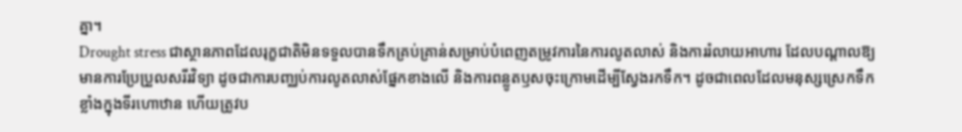គ្នា។
Drought stress ជាស្ថានភាពដែលរុក្ខជាតិមិនទទួលបានទឹកគ្រប់គ្រាន់សម្រាប់បំពេញតម្រូវការនៃការលូតលាស់ និងការរំលាយអាហារ ដែលបណ្តាលឱ្យមានការប្រែប្រួលសរីរវិទ្យា ដូចជាការបញ្ឈប់ការលូតលាស់ផ្នែកខាងលើ និងការពន្លូតឫសចុះក្រោមដើម្បីស្វែងរកទឹក។ ដូចជាពេលដែលមនុស្សស្រេកទឹកខ្លាំងក្នុងទីរហោឋាន ហើយត្រូវប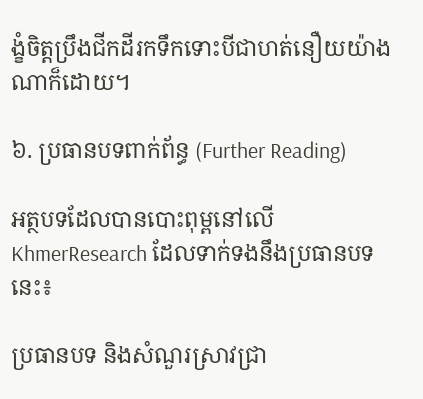ង្ខំចិត្តប្រឹងជីកដីរកទឹកទោះបីជាហត់នឿយយ៉ាងណាក៏ដោយ។

៦. ប្រធានបទពាក់ព័ន្ធ (Further Reading)

អត្ថបទដែលបានបោះពុម្ពនៅលើ KhmerResearch ដែលទាក់ទងនឹងប្រធានបទនេះ៖

ប្រធានបទ និងសំណួរស្រាវជ្រា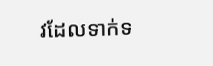វដែលទាក់ទ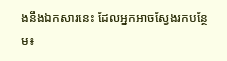ងនឹងឯកសារនេះ ដែលអ្នកអាចស្វែងរកបន្ថែម៖